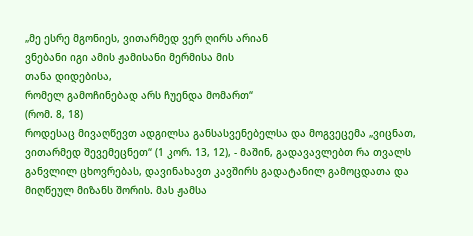„მე ესრე მგონიეს, ვითარმედ ვერ ღირს არიან
ვნებანი იგი ამის ჟამისანი მერმისა მის
თანა დიდებისა,
რომელ გამოჩინებად არს ჩუენდა მომართ“
(რომ. 8, 18)
როდესაც მივაღწევთ ადგილსა განსასვენებელსა და მოგვეცემა „ვიცნათ, ვითარმედ შევემეცნეთ“ (1 კორ. 13, 12), - მაშინ, გადავავლებთ რა თვალს განვლილ ცხოვრებას, დავინახავთ კავშირს გადატანილ გამოცდათა და მიღწეულ მიზანს შორის. მას ჟამსა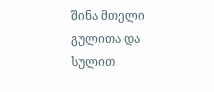შინა მთელი გულითა და სულით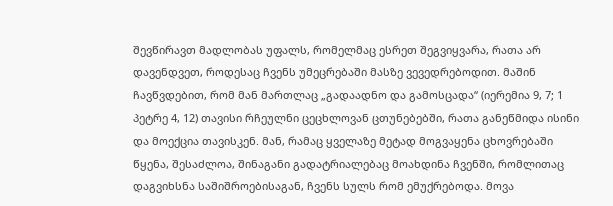შევწირავთ მადლობას უფალს, რომელმაც ესრეთ შეგვიყვარა, რათა არ დავენდვეთ, როდესაც ჩვენს უმეცრებაში მასზე ვევედრებოდით. მაშინ ჩავწვდებით, რომ მან მართლაც „გადაადნო და გამოსცადა“ (იერემია 9, 7; 1 პეტრე 4, 12) თავისი რჩეულნი ცეცხლოვან ცთუნებებში, რათა განეწმიდა ისინი და მოექცია თავისკენ. მან, რამაც ყველაზე მეტად მოგვაყენა ცხოვრებაში წყენა, შესაძლოა, შინაგანი გადატრიალებაც მოახდინა ჩვენში, რომლითაც დაგვიხსნა საშიშროებისაგან, ჩვენს სულს რომ ემუქრებოდა. მოვა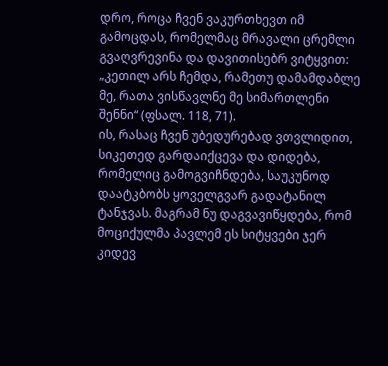დრო, როცა ჩვენ ვაკურთხევთ იმ გამოცდას, რომელმაც მრავალი ცრემლი გვაღვრევინა და დავითისებრ ვიტყვით: „კეთილ არს ჩემდა, რამეთუ დამამდაბლე მე, რათა ვისწავლნე მე სიმართლენი შენნი“ (ფსალ. 118, 71).
ის, რასაც ჩვენ უბედურებად ვთვლიდით, სიკეთედ გარდაიქცევა და დიდება, რომელიც გამოგვიჩნდება, საუკუნოდ დაატკბობს ყოველგვარ გადატანილ ტანჯვას. მაგრამ ნუ დაგვავიწყდება, რომ მოციქულმა პავლემ ეს სიტყვები ჯერ კიდევ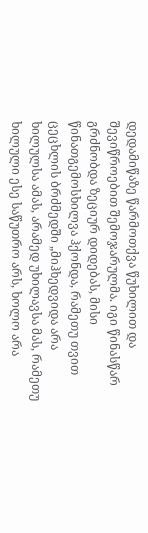დედამიწაზე წარმოთქვა წუხილით და შევიწროებით შემოჯარულმა. იგი წინასწარ გრძნობდა ზეციურ დიდებას, მისი წინათგემოსხილვა ჰქონდა, რამეთუ თვით ცეცხლის ბრძმედში „მიჰხედვიდა არა ხილულსა ამას, არამედ უხილავსა მას, რამეთუ ხილული ესე საწუთრო არს, ხოლო არა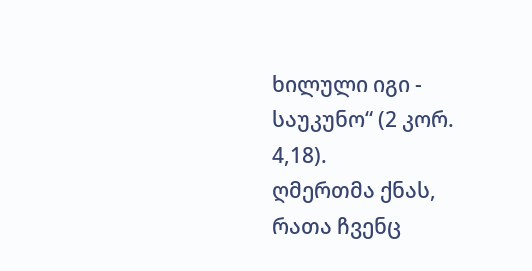ხილული იგი - საუკუნო“ (2 კორ. 4,18).
ღმერთმა ქნას, რათა ჩვენც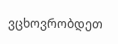ვცხოვრობდეთ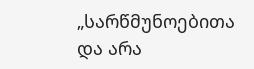„სარწმუნოებითა და არა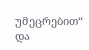უმეცრებით“ და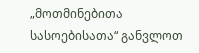„მოთმინებითა სასოებისათა“ განვლოთ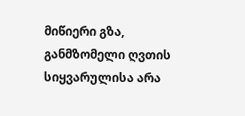მიწიერი გზა, განმზომელი ღვთის სიყვარულისა არა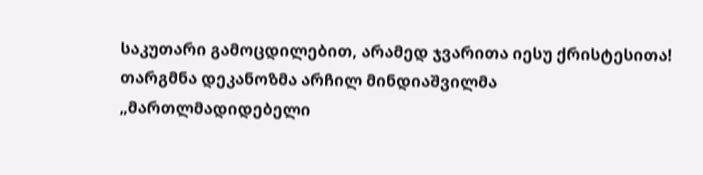საკუთარი გამოცდილებით, არამედ ჯვარითა იესუ ქრისტესითა!
თარგმნა დეკანოზმა არჩილ მინდიაშვილმა
„მართლმადიდებელი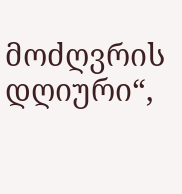მოძღვრის დღიური“,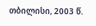თბილისი, 2003 წ.